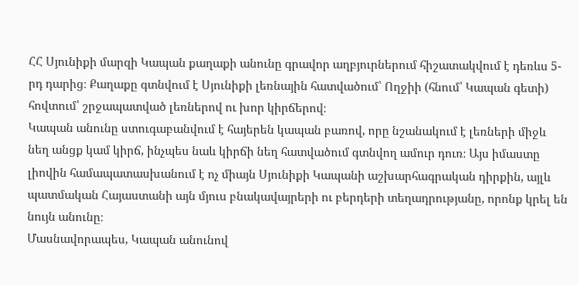ՀՀ Սյունիքի մարզի Կապան քաղաքի անունը գրավոր աղբյուրներում հիշատակվում է դեռևս 5-րդ դարից։ Քաղաքը գտնվում է Սյունիքի լեռնային հատվածում՝ Ողջիի (հնում՝ Կապան գետի) հովտում՝ շրջապատված լեռներով ու խոր կիրճերով։
Կապան անունը ստուգաբանվում է հայերեն կապան բառով, որը նշանակում է լեռների միջև նեղ անցք կամ կիրճ, ինչպես նաև կիրճի նեղ հատվածում գտնվող ամուր դուռ։ Այս իմաստը լիովին համապատասխանում է ոչ միայն Սյունիքի Կապանի աշխարհագրական դիրքին, այլև պատմական Հայաստանի այն մյուս բնակավայրերի ու բերդերի տեղադրությանը, որոնք կրել են նույն անունը։
Մասնավորապես, Կապան անունով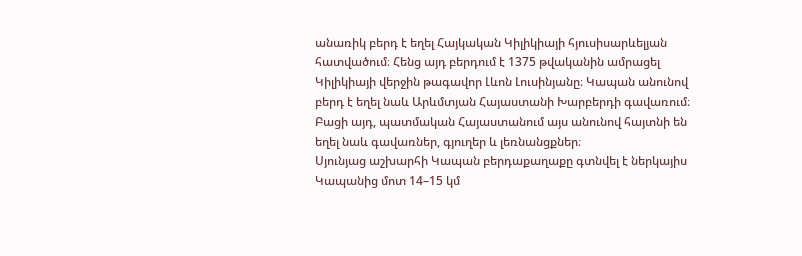անառիկ բերդ է եղել Հայկական Կիլիկիայի հյուսիսարևելյան հատվածում։ Հենց այդ բերդում է 1375 թվականին ամրացել Կիլիկիայի վերջին թագավոր Լևոն Լուսինյանը։ Կապան անունով բերդ է եղել նաև Արևմտյան Հայաստանի Խարբերդի գավառում։ Բացի այդ, պատմական Հայաստանում այս անունով հայտնի են եղել նաև գավառներ, գյուղեր և լեռնանցքներ։
Սյունյաց աշխարհի Կապան բերդաքաղաքը գտնվել է ներկայիս Կապանից մոտ 14–15 կմ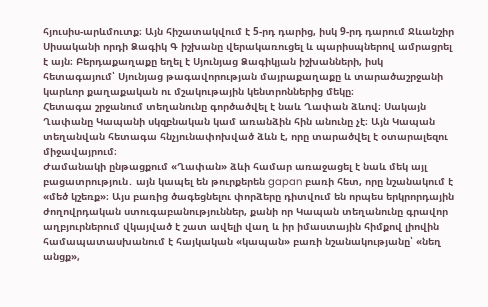հյուսիս-արևմուտք։ Այն հիշատակվում է 5-րդ դարից, իսկ 9-րդ դարում Ջևանշիր Սիսականի որդի Ձագիկ Գ իշխանը վերակառուցել և պարիսպներով ամրացրել է այն։ Բերդաքաղաքը եղել է Սյունյաց Ձագիկյան իշխանների, իսկ հետագայում՝ Սյունյաց թագավորության մայրաքաղաքը և տարածաշրջանի կարևոր քաղաքական ու մշակութային կենտրոններից մեկը։
Հետագա շրջանում տեղանունը գործածվել է նաև Ղափան ձևով։ Սակայն Ղափանը Կապանի սկզբնական կամ առանձին հին անունը չէ։ Այն Կապան տեղանվան հետագա հնչյունափոխված ձևն է, որը տարածվել է օտարալեզու միջավայրում։
Ժամանակի ընթացքում «Ղափան» ձևի համար առաջացել է նաև մեկ այլ բացատրություն․ այն կապել են թուրքերեն gapan բառի հետ, որը նշանակում է «մեծ կշեռք»։ Այս բառից ծագեցնելու փորձերը դիտվում են որպես երկրորդային ժողովրդական ստուգաբանություններ, քանի որ Կապան տեղանունը գրավոր աղբյուրներում վկայված է շատ ավելի վաղ և իր իմաստային հիմքով լիովին համապատասխանում է հայկական «կապան» բառի նշանակությանը՝ «նեղ անցք»,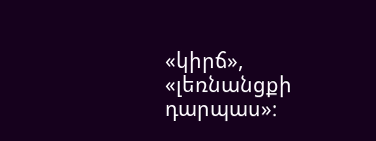«կիրճ», «լեռնանցքի դարպաս»։